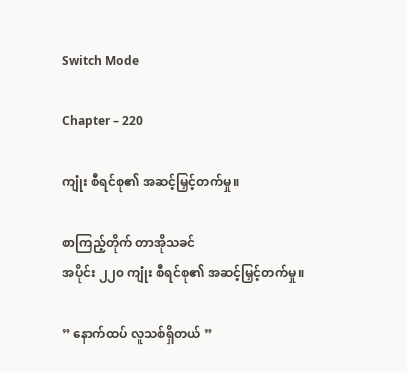Switch Mode

Chapter – 220

ကျုံး စီရင်စု၏ အဆင့်မြှင့်တက်မှု။

စာကြည့်တိုက် တာအိုသခင်
အပိုင်း ၂၂၀ ကျုံး စီရင်စု၏ အဆင့်မြှင့်တက်မှု။

” နောက်ထပ် လူသစ်ရှိတယ် ”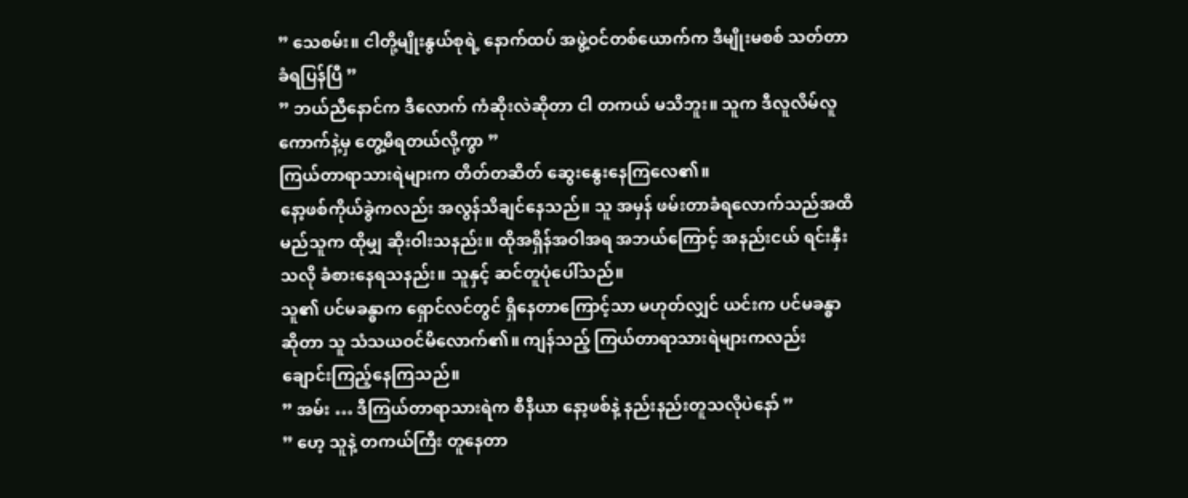” သေစမ်း။ ငါတို့မျိုးနွယ်စုရဲ့ နောက်ထပ် အဖွဲ့ဝင်တစ်ယောက်က ဒီမျိုးမစစ် သတ်တာ ခံရပြန်ပြီ ”
” ဘယ်ညီနောင်က ဒီလောက် ကံဆိုးလဲဆိုတာ ငါ တကယ် မသိဘူး။ သူက ဒီလူလိမ်လူကောက်နဲ့မှ တွေ့မိရတယ်လို့ကွာ ”
ကြယ်တာရာသားရဲများက တိတ်တဆိတ် ဆွေးနွေးနေကြလေ၏။
နော့ဖစ်ကိုယ်ခွဲကလည်း အလွန်သိချင်နေသည်။ သူ အမှန် ဖမ်းတာခံရလောက်သည်အထိ မည်သူက ထိုမျှ ဆိုးဝါးသနည်း။ ထိုအရှိန်အဝါအရ အဘယ်ကြောင့် အနည်းငယ် ရင်းနှီးသလို ခံစားနေရသနည်း။ သူနှင့် ဆင်တူပုံပေါ်သည်။
သူ၏ ပင်မခန္ဓာက ရှောင်လင်တွင် ရှိနေတာကြောင့်သာ မဟုတ်လျှင် ယင်းက ပင်မခန္ဓာဆိုတာ သူ သံသယဝင်မိလောက်၏။ ကျန်သည့် ကြယ်တာရာသားရဲများကလည်း ချောင်းကြည့်နေကြသည်။
” အမ်း … ဒီကြယ်တာရာသားရဲက စီနီယာ နော့ဖစ်နဲ့ နည်းနည်းတူသလိုပဲနော် ”
” ဟေ့ သူနဲ့ တကယ်ကြီး တူနေတာ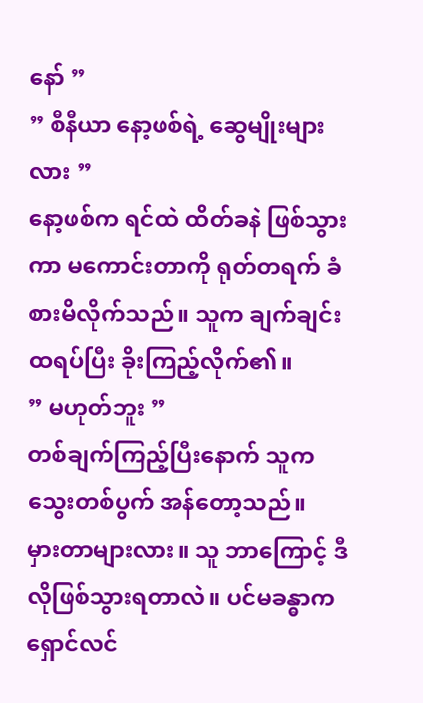နော် ”
” စီနီယာ နော့ဖစ်ရဲ့ ဆွေမျိုးများလား ”
နော့ဖစ်က ရင်ထဲ ထိတ်ခနဲ ဖြစ်သွားကာ မကောင်းတာကို ရုတ်တရက် ခံစားမိလိုက်သည်။ သူက ချက်ချင်း ထရပ်ပြီး ခိုးကြည့်လိုက်၏။
” မဟုတ်ဘူး ”
တစ်ချက်ကြည့်ပြီးနောက် သူက သွေးတစ်ပွက် အန်တော့သည်။
မှားတာများလား။ သူ ဘာကြောင့် ဒီလိုဖြစ်သွားရတာလဲ။ ပင်မခန္ဓာက ရှောင်လင်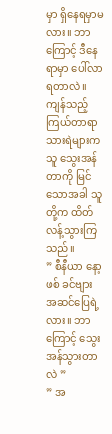မှာ ရှိနေရမှာမလား။ ဘာကြောင့် ဒီနေရာမှာ ပေါ်လာရတာလဲ။
ကျန်သည့် ကြယ်တာရာသားရဲများက သူ သွေးအန်တာကို မြင်သောအခါ သူတို့က ထိတ်လန့်သွားကြသည်။
” စီနီယာ နော့ဖစ် ခင်ဗျား အဆင်ပြေရဲ့လား။ ဘာကြောင့် သွေးအန်သွားတာလဲ ”
” အ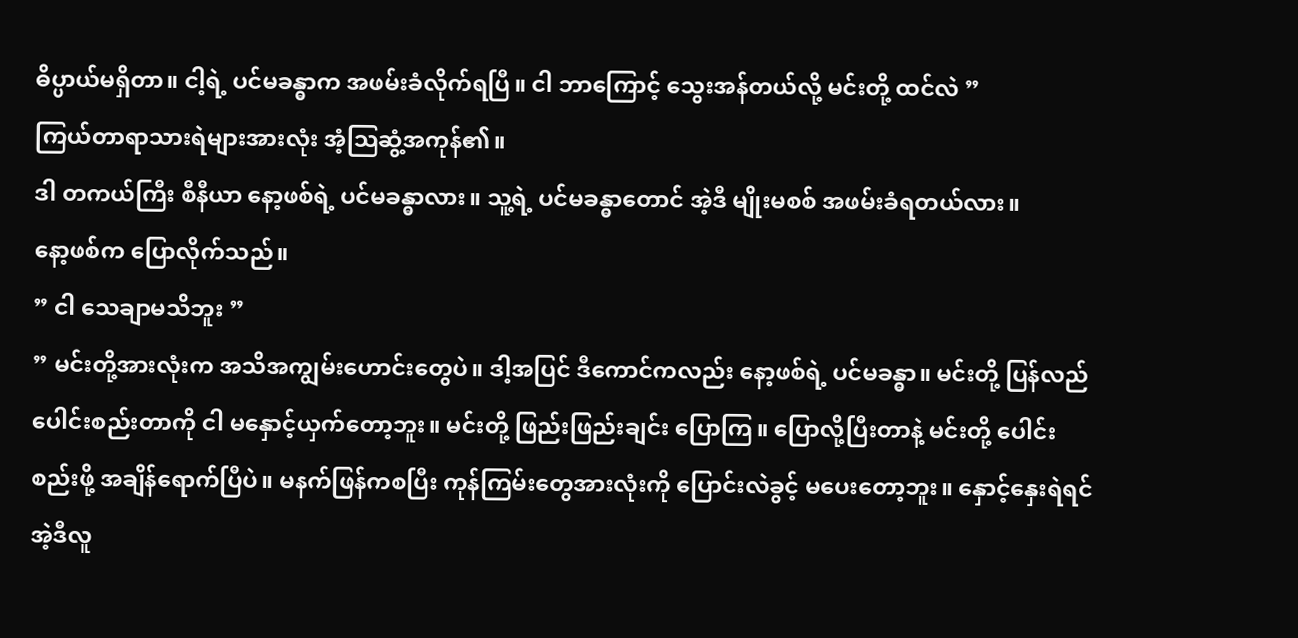ဓိပ္ပာယ်မရှိတာ။ ငါ့ရဲ့ ပင်မခန္ဓာက အဖမ်းခံလိုက်ရပြီ။ ငါ ဘာကြောင့် သွေးအန်တယ်လို့ မင်းတို့ ထင်လဲ ”
ကြယ်တာရာသားရဲများအားလုံး အံ့သြဆွံ့အကုန်၏။
ဒါ တကယ်ကြီး စီနီယာ နော့ဖစ်ရဲ့ ပင်မခန္ဓာလား။ သူ့ရဲ့ ပင်မခန္ဓာတောင် အဲ့ဒီ မျိုးမစစ် အဖမ်းခံရတယ်လား။
နော့ဖစ်က ပြောလိုက်သည်။
” ငါ သေချာမသိဘူး ”
” မင်းတို့အားလုံးက အသိအကျွမ်းဟောင်းတွေပဲ။ ဒါ့အပြင် ဒီကောင်ကလည်း နော့ဖစ်ရဲ့ ပင်မခန္ဓာ။ မင်းတို့ ပြန်လည်ပေါင်းစည်းတာကို ငါ မနှောင့်ယှက်တော့ဘူး။ မင်းတို့ ဖြည်းဖြည်းချင်း ပြောကြ။ ပြောလို့ပြီးတာနဲ့ မင်းတို့ ပေါင်းစည်းဖို့ အချိန်ရောက်ပြီပဲ။ မနက်ဖြန်ကစပြီး ကုန်ကြမ်းတွေအားလုံးကို ပြောင်းလဲခွင့် မပေးတော့ဘူး။ နှောင့်နှေးရဲရင် အဲ့ဒီလူ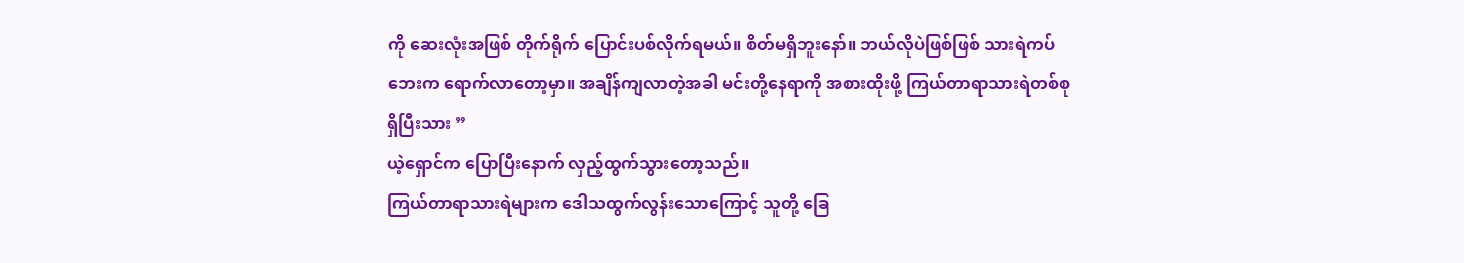ကို ဆေးလုံးအဖြစ် တိုက်ရိုက် ပြောင်းပစ်လိုက်ရမယ်။ စိတ်မရှိဘူးနော်။ ဘယ်လိုပဲဖြစ်ဖြစ် သားရဲကပ်ဘေးက ရောက်လာတော့မှာ။ အချိန်ကျလာတဲ့အခါ မင်းတို့နေရာကို အစားထိုးဖို့ ကြယ်တာရာသားရဲတစ်စု ရှိပြီးသား ”
ယဲ့ရှောင်က ပြောပြီးနောက် လှည့်ထွက်သွားတော့သည်။
ကြယ်တာရာသားရဲများက ဒေါသထွက်လွန်းသောကြောင့် သူတို့ ခြေ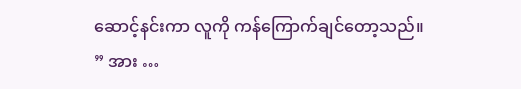ဆောင့်နင်းကာ လူကို ကန်ကြောက်ချင်တော့သည်။
” အား …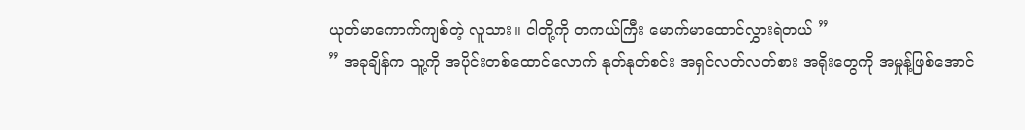ယုတ်မာကောက်ကျစ်တဲ့ လူသား။ ငါတို့ကို တကယ်ကြီး မောက်မာထောင်လွှားရဲတယ် ”
” အခုချိန်က သူ့ကို အပိုင်းတစ်ထောင်လောက် နုတ်နုတ်စင်း အရှင်လတ်လတ်စား အရိုးတွေကို အမှုန့်ဖြစ်အောင်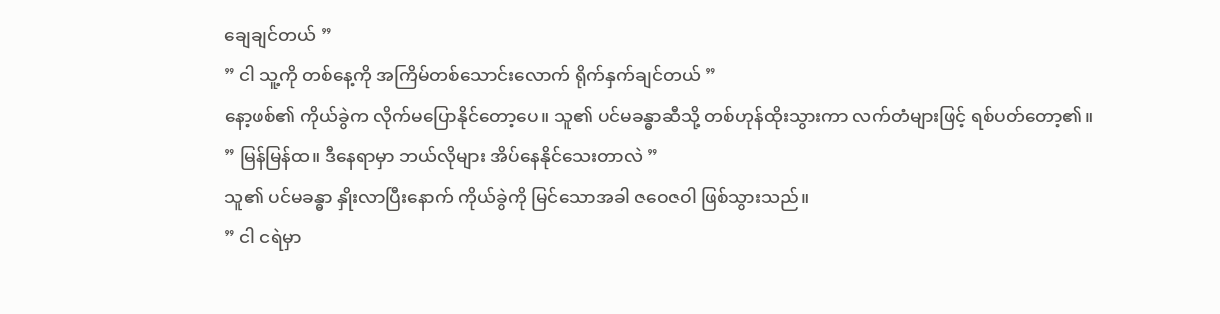ချေချင်တယ် ”
” ငါ သူ့ကို တစ်နေ့ကို အကြိမ်တစ်သောင်းလောက် ရိုက်နှက်ချင်တယ် ”
နော့ဖစ်၏ ကိုယ်ခွဲက လိုက်မပြောနိုင်တော့ပေ။ သူ၏ ပင်မခန္ဓာဆီသို့ တစ်ဟုန်ထိုးသွားကာ လက်တံများဖြင့် ရစ်ပတ်တော့၏။
” မြန်မြန်ထ။ ဒီနေရာမှာ ဘယ်လိုများ အိပ်နေနိုင်သေးတာလဲ ”
သူ၏ ပင်မခန္ဓာ နှိုးလာပြီးနောက် ကိုယ်ခွဲကို မြင်သောအခါ ဇဝေဇဝါ ဖြစ်သွားသည်။
” ငါ ငရဲမှာ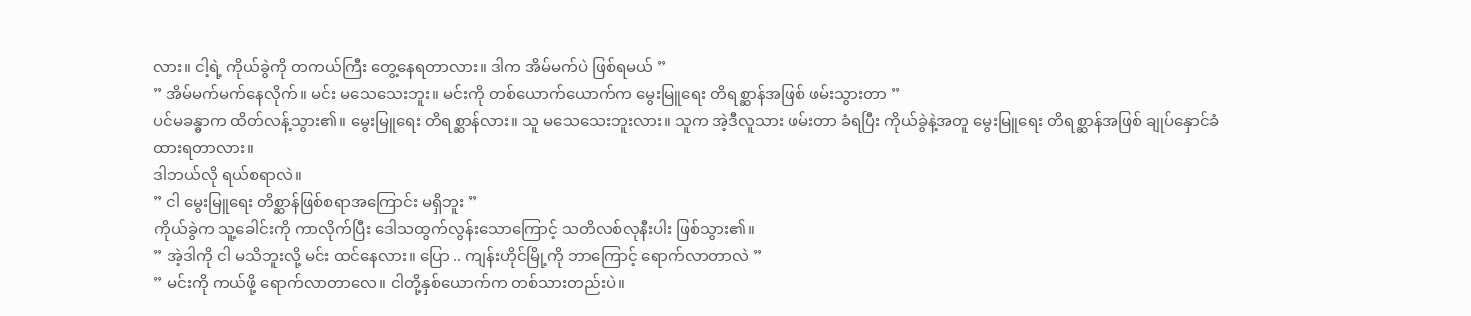လား။ ငါ့ရဲ့ ကိုယ်ခွဲကို တကယ်ကြီး တွေ့နေရတာလား။ ဒါက အိမ်မက်ပဲ ဖြစ်ရမယ် ”
” အိမ်မက်မက်နေလိုက်။ မင်း မသေသေးဘူး။ မင်းကို တစ်ယောက်ယောက်က မွေးမြူရေး တိရစ္ဆာန်အဖြစ် ဖမ်းသွားတာ ”
ပင်မခန္ဓာက ထိတ်လန့်သွား၏။ မွေးမြူရေး တိရစ္ဆာန်လား။ သူ မသေသေးဘူးလား။ သူက အဲ့ဒီလူသား ဖမ်းတာ ခံရပြီး ကိုယ်ခွဲနဲ့အတူ မွေးမြူရေး တိရစ္ဆာန်အဖြစ် ချုပ်နှောင်ခံထားရတာလား။
ဒါဘယ်လို ရယ်စရာလဲ။
” ငါ မွေးမြူရေး တိစ္ဆာန်ဖြစ်စရာအကြောင်း မရှိဘူး ”
ကိုယ်ခွဲက သူ့ခေါင်းကို ကာလိုက်ပြီး ဒေါသထွက်လွန်းသောကြောင့် သတိလစ်လုနီးပါး ဖြစ်သွား၏။
” အဲ့ဒါကို ငါ မသိဘူးလို့ မင်း ထင်နေလား။ ပြော .. ကျန်းဟိုင်မြို့ကို ဘာကြောင့် ရောက်လာတာလဲ ”
” မင်းကို ကယ်ဖို့ ရောက်လာတာလေ။ ငါတို့နှစ်ယောက်က တစ်သားတည်းပဲ။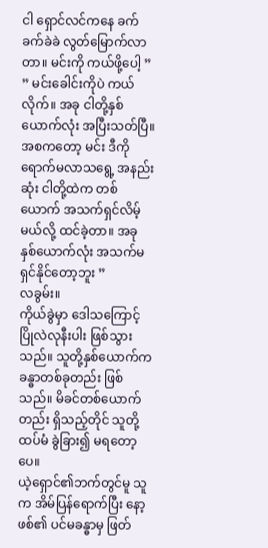ငါ ရှောင်လင်ကနေ ခက်ခက်ခဲခဲ လွတ်မြောက်လာတာ။ မင်းကို ကယ်ဖို့ပေါ့ ”
” မင်းခေါင်းကိုပဲ ကယ်လိုက်။ အခု ငါတို့နှစ်ယောက်လုံး အပြီးသတ်ပြီ။ အစကတော့ မင်း ဒီကို ရောက်မလာသရွေ့ အနည်းဆုံး ငါတို့ထဲက တစ်ယောက် အသက်ရှင်လိမ့်မယ်လို့ ထင်ခဲ့တာ။ အခု နှစ်ယောက်လုံး အသက်မရှင်နိုင်တော့ဘူး ”
လခွမ်း။
ကိုယ်ခွဲမှာ ဒေါသကြောင့် ပြိုလဲလုနီးပါး ဖြစ်သွားသည်။ သူတို့နှစ်ယောက်က ခန္ဓာတစ်ခုတည်း ဖြစ်သည်။ မိခင်တစ်ယောက်တည်း ရှိသည့်တိုင် သူတို့ ထပ်မံ ခွဲခြား၍ မရတော့ပေ။
ယဲ့ရှောင်၏ဘက်တွင်မူ သူက အိမ်ပြန်ရောက်ပြီး နော့ဖစ်၏ ပင်မခန္ဓာမှ ဖြတ်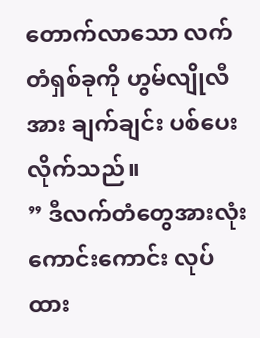တောက်လာသော လက်တံရှစ်ခုကို ဟွမ်လျိုလီအား ချက်ချင်း ပစ်ပေးလိုက်သည်။
” ဒီလက်တံတွေအားလုံး ကောင်းကောင်း လုပ်ထား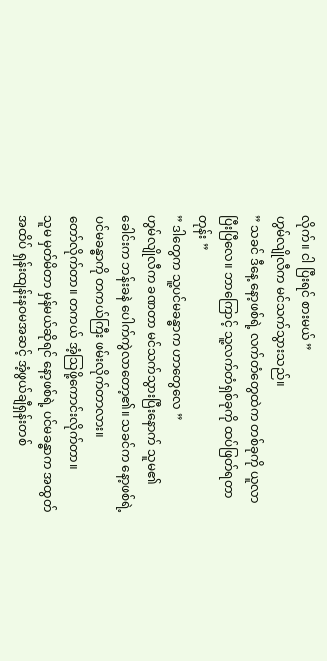လိုက်။ ငါ ပြီးရင် စားမယ် ”
ဟွမ်လျိုလီက မင်သက်သွားသည်။
” သခင် ဒီနေ့ နော့ဖစ်ရဲ့ လက်တံတွေထဲက တစ်ခုကို ယူလာပြီးပြီလေ။ ဘာကြောင့် သူ့လက်တံရှစ်ခုကို ထပ်ဖြတ်ရတာတုန်း ”
” ဒါတွေက သူ့ပင်မခန္ဓာက ဟာတွေလေ ”
ဟွမ်လျိုလီက ခဏတာ မင်သက်သွားပြီးနောက် သူမ၏ ခေါင်းက ဘန်းခနဲ ပေါက်ကွဲလာတော့၏။ သခင်က နော့ဖစ်ရဲ့ ပင်မခန္ဓာကို တကယ်ကြီး ဖမ်းလိုက်တာလား။
တော်လိုက်တာ။ တကယ် အံ့သြဖို့ကောင်းလိုက်တာ။
သူမ မှတ်မိတာ မှန်မယ်ဆိုရင် နော့ဖစ်ရဲ့ ပင်မခန္ဓာက အထွတ်အထိပ် ရှန်းထျန်းနဝမအဆင့် အံ့ဖွယ်ချီရှန်းတစ်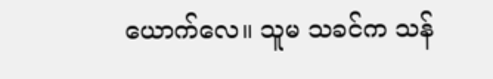ယောက်လေ။ သူမ သခင်က သန်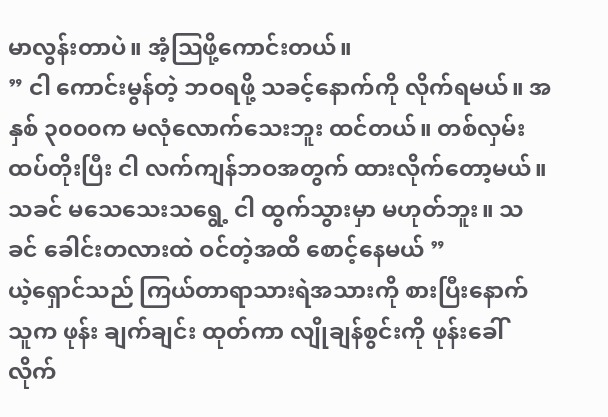မာလွန်းတာပဲ။ အံ့သြဖို့ကောင်းတယ်။
” ငါ ကောင်းမွန်တဲ့ ဘဝရဖို့ သခင့်နောက်ကို လိုက်ရမယ်။ အနှစ် ၃၀၀၀က မလုံလောက်သေးဘူး ထင်တယ်။ တစ်လှမ်းထပ်တိုးပြီး ငါ လက်ကျန်ဘဝအတွက် ထားလိုက်တော့မယ်။ သခင် မသေသေးသရွေ့ ငါ ထွက်သွားမှာ မဟုတ်ဘူး။ သခင် ခေါင်းတလားထဲ ဝင်တဲ့အထိ စောင့်နေမယ် ”
ယဲ့ရှောင်သည် ကြယ်တာရာသားရဲအသားကို စားပြီးနောက် သူက ဖုန်း ချက်ချင်း ထုတ်ကာ လျိုချန်စွင်းကို ဖုန်းခေါ်လိုက်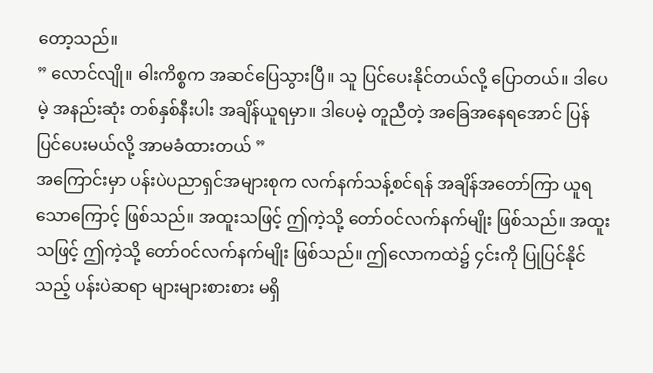တော့သည်။
” လောင်လျို။ ဓါးကိစ္စက အဆင်ပြေသွားပြီ။ သူ ပြင်ပေးနိုင်တယ်လို့ ပြောတယ်။ ဒါပေမဲ့ အနည်းဆုံး တစ်နှစ်နီးပါး အချိန်ယူရမှာ။ ဒါပေမဲ့ တူညီတဲ့ အခြေအနေရအောင် ပြန်ပြင်ပေးမယ်လို့ အာမခံထားတယ် ”
အကြောင်းမှာ ပန်းပဲပညာရှင်အများစုက လက်နက်သန့်စင်ရန် အချိန်အတော်ကြာ ယူရသောကြောင့် ဖြစ်သည်။ အထူးသဖြင့် ဤကဲ့သို့ တော်ဝင်လက်နက်မျိုး ဖြစ်သည်။ အထူးသဖြင့် ဤကဲ့သို့ တော်ဝင်လက်နက်မျိုး ဖြစ်သည်။ ဤလောကထဲ၌ ၄င်းကို ပြုပြင်နိုင်သည့် ပန်းပဲဆရာ များများစားစား မရှိ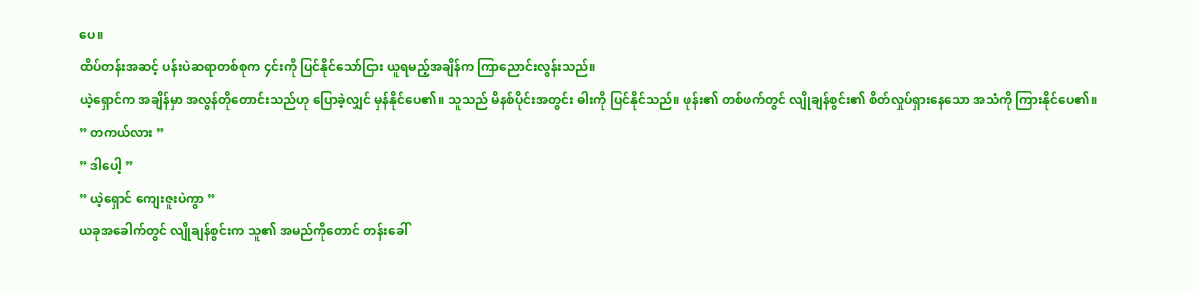ပေ။
ထိပ်တန်းအဆင့် ပန်းပဲဆရာတစ်စုက ၄င်းကို ပြင်နိုင်သော်ငြား ယူရမည့်အချိန်က ကြာညောင်းလွန်းသည်။
ယဲ့ရှောင်က အချိန်မှာ အလွန်တိုတောင်းသည်ဟု ပြောခဲ့လျှင် မှန်နိုင်ပေ၏။ သူသည် မိနစ်ပိုင်းအတွင်း ဓါးကို ပြင်နိုင်သည်။ ဖုန်း၏ တစ်ဖက်တွင် လျိုချန်စွင်း၏ စိတ်လှုပ်ရှားနေသော အသံကို ကြားနိုင်ပေ၏။
” တကယ်လား ”
” ဒါပေါ့ ”
” ယဲ့ရှောင် ကျေးဇူးပဲကွာ ”
ယခုအခေါက်တွင် လျိုချန်စွင်းက သူ၏ အမည်ကိုတောင် တန်းခေါ်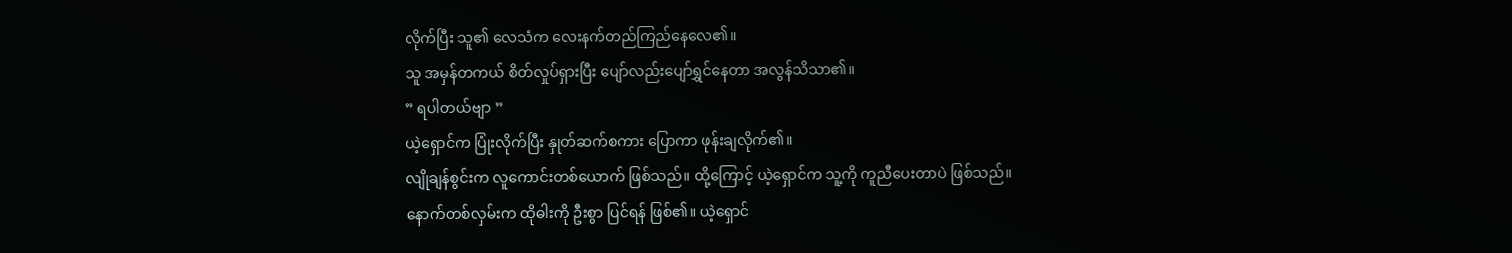လိုက်ပြီး သူ၏ လေသံက လေးနက်တည်ကြည်နေလေ၏။
သူ အမှန်တကယ် စိတ်လှုပ်ရှားပြီး ပျော်လည်းပျော်ရွှင်နေတာ အလွန်သိသာ၏။
” ရပါတယ်ဗျာ ”
ယဲ့ရှောင်က ပြုံးလိုက်ပြီး နှုတ်ဆက်စကား ပြောကာ ဖုန်းချလိုက်၏။
လျိုချန်စွင်းက လူကောင်းတစ်ယောက် ဖြစ်သည်။ ထို့ကြောင့် ယဲ့ရှောင်က သူ့ကို ကူညီပေးတာပဲ ဖြစ်သည်။
နောက်တစ်လှမ်းက ထိုဓါးကို ဦးစွာ ပြင်ရန် ဖြစ်၏။ ယဲ့ရှောင်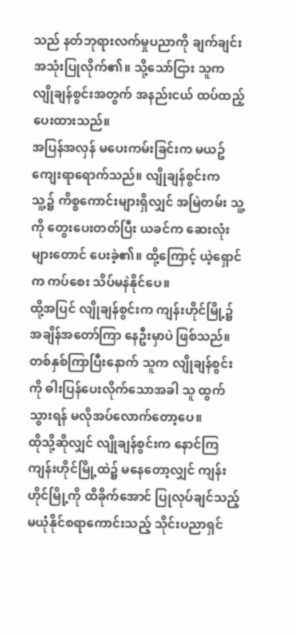သည် နတ်ဘုရားလက်မှုပညာကို ချက်ချင်း အသုံးပြုလိုက်၏။ သို့သော်ငြား သူက လျိုချန်စွင်းအတွက် အနည်းငယ် ထပ်ထည့်ပေးထားသည်။
အပြန်အလှန် မပေးကမ်းခြင်းက မယဥ်ကျေးရာရောက်သည်။ လျိုချန်စွင်းက သူ့၌ ကိစ္စကောင်းများရှိလျှင် အမြဲတမ်း သူ့ကို တွေးပေးတတ်ပြီး ယခင်က ဆေးလုံးများတောင် ပေးခဲ့၏။ ထို့ကြောင့် ယဲ့ရှောင်က ကပ်စေး သိပ်မနဲနိုင်ပေ။
ထို့အပြင် လျိုချန်စွင်းက ကျန်းဟိုင်မြို့၌ အချိန်အတော်ကြာ နေဦးမှာပဲ ဖြစ်သည်။ တစ်နှစ်ကြာပြီးနောက် သူက လျိုချန်စွင်းကို ဓါးပြန်ပေးလိုက်သောအခါ သူ ထွက်သွားရန် မလိုအပ်လောက်တော့ပေ။
ထိုသို့ဆိုလျှင် လျိုချန်စွင်းက နောင်ကြ ကျန်းဟိုင်မြို့ထဲ၌ မနေတော့လျှင် ကျန်းဟိုင်မြို့ကို ထိခိုက်အောင် ပြုလုပ်ချင်သည့် မယုံနိုင်စရာကောင်းသည့် သိုင်းပညာရှင်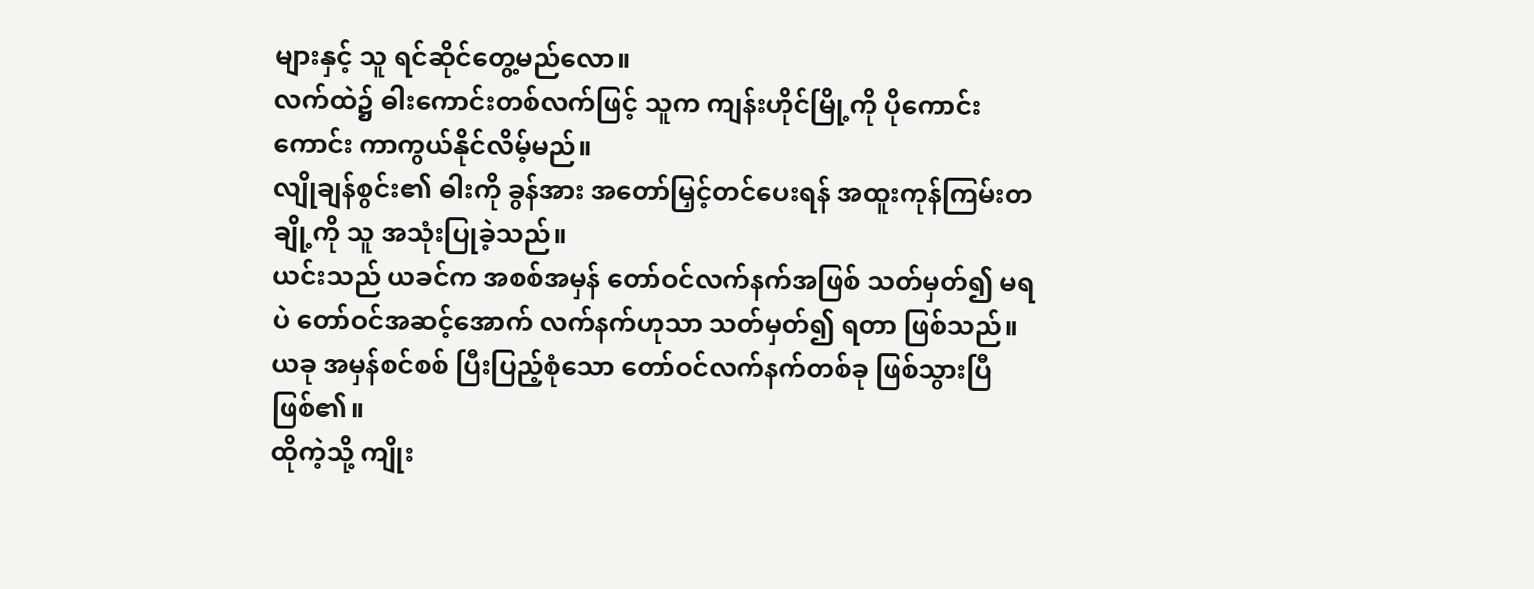များနှင့် သူ ရင်ဆိုင်တွေ့မည်လော။
လက်ထဲ၌ ဓါးကောင်းတစ်လက်ဖြင့် သူက ကျန်းဟိုင်မြို့ကို ပိုကောင်းကောင်း ကာကွယ်နိုင်လိမ့်မည်။
လျိုချန်စွင်း၏ ဓါးကို ခွန်အား အတော်မြှင့်တင်ပေးရန် အထူးကုန်ကြမ်းတချို့ကို သူ အသုံးပြုခဲ့သည်။
ယင်းသည် ယခင်က အစစ်အမှန် တော်ဝင်လက်နက်အဖြစ် သတ်မှတ်၍ မရပဲ တော်ဝင်အဆင့်အောက် လက်နက်ဟုသာ သတ်မှတ်၍ ရတာ ဖြစ်သည်။ ယခု အမှန်စင်စစ် ပြီးပြည့်စုံသော တော်ဝင်လက်နက်တစ်ခု ဖြစ်သွားပြီ ဖြစ်၏။
ထိုကဲ့သို့ ကျိုး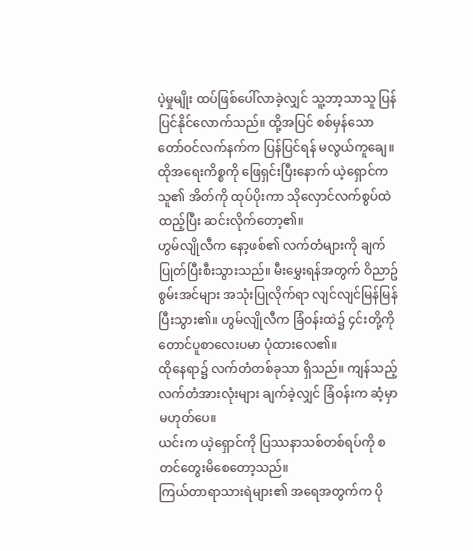ပဲ့မှုမျိုး ထပ်ဖြစ်ပေါ်လာခဲ့လျှင် သူ့ဘာ့သာသူ ပြန်ပြင်နိုင်လောက်သည်။ ထို့အပြင် စစ်မှန်သော တော်ဝင်လက်နက်က ပြန်ပြင်ရန် မလွယ်ကူချေ။
ထိုအရေးကိစ္စကို ဖြေရှင်းပြီးနောက် ယဲ့ရှောင်က သူ၏ အိတ်ကို ထုပ်ပိုးကာ သိုလှောင်လက်စွပ်ထဲ ထည့်ပြီး ဆင်းလိုက်တော့၏။
ဟွမ်လျိုလီက နော့ဖစ်၏ လက်တံများကို ချက်ပြုတ်ပြီးစီးသွားသည်။ မီးမွှေးရန်အတွက် ဝိညာဥ်စွမ်းအင်များ အသုံးပြုလိုက်ရာ လျင်လျင်မြန်မြန် ပြီးသွား၏။ ဟွမ်လျိုလီက ခြံဝန်းထဲ၌ ၄င်းတို့ကို တောင်ပူစာလေးပမာ ပုံထားလေ၏။
ထိုနေရာ၌ လက်တံတစ်ခုသာ ရှိသည်။ ကျန်သည့် လက်တံအားလုံးများ ချက်ခဲ့လျှင် ခြံဝန်းက ဆံ့မှာ မဟုတ်ပေ။
ယင်းက ယဲ့ရှောင်ကို ပြဿနာသစ်တစ်ရပ်ကို စတင်တွေးမိစေတော့သည်။
ကြယ်တာရာသားရဲများ၏ အရေအတွက်က ပို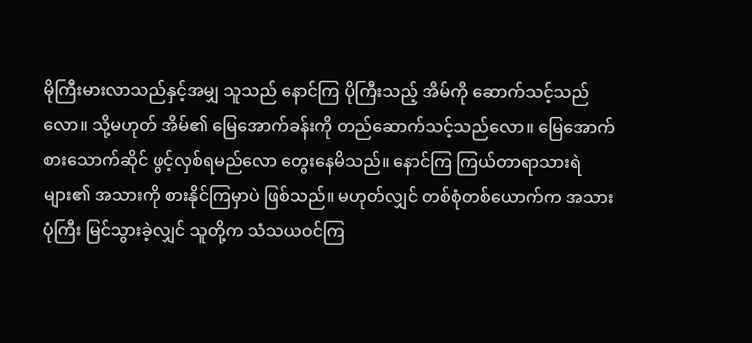မိုကြီးမားလာသည်နှင့်အမျှ သူသည် နောင်ကြ ပိုကြီးသည့် အိမ်ကို ဆောက်သင့်သည်လော။ သို့မဟုတ် အိမ်၏ မြေအောက်ခန်းကို တည်ဆောက်သင့်သည်လော။ မြေအောက်စားသောက်ဆိုင် ဖွင့်လှစ်ရမည်လော တွေးနေမိသည်။ နောင်ကြ ကြယ်တာရာသားရဲများ၏ အသားကို စားနိုင်ကြမှာပဲ ဖြစ်သည်။ မဟုတ်လျှင် တစ်စုံတစ်ယောက်က အသားပုံကြီး မြင်သွားခဲ့လျှင် သူတို့က သံသယဝင်ကြ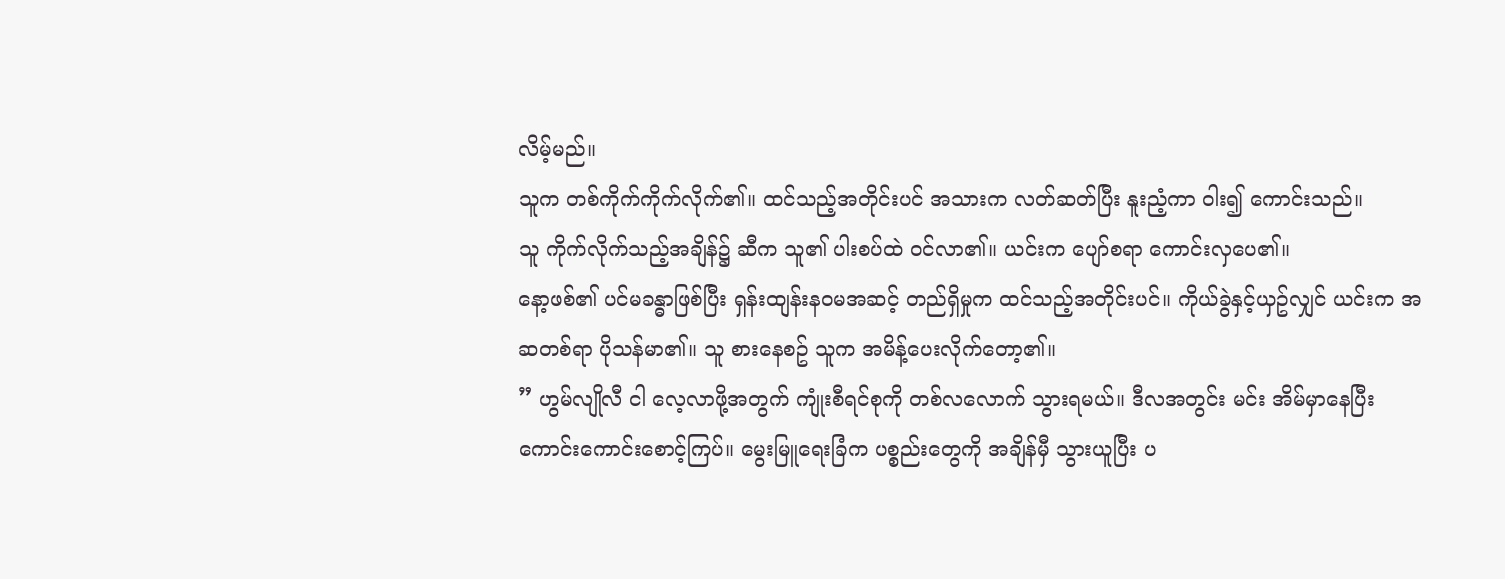လိမ့်မည်။
သူက တစ်ကိုက်ကိုက်လိုက်၏။ ထင်သည့်အတိုင်းပင် အသားက လတ်ဆတ်ပြီး နူးညံ့ကာ ဝါး၍ ကောင်းသည်။
သူ ကိုက်လိုက်သည့်အချိန်၌ ဆီက သူ၏ ပါးစပ်ထဲ ဝင်လာ၏။ ယင်းက ပျော်စရာ ကောင်းလှပေ၏။
နော့ဖစ်၏ ပင်မခန္ဓာဖြစ်ပြီး ရှန်းထျန်းနဝမအဆင့် တည်ရှိမှုက ထင်သည့်အတိုင်းပင်။ ကိုယ်ခွဲနှင့်ယှဥ်လျှင် ယင်းက အဆတစ်ရာ ပိုသန်မာ၏။ သူ စားနေစဥ် သူက အမိန့်ပေးလိုက်တော့၏။
” ဟွမ်လျိုလီ ငါ လေ့လာဖို့အတွက် ကျုံးစီရင်စုကို တစ်လလောက် သွားရမယ်။ ဒီလအတွင်း မင်း အိမ်မှာနေပြီး ကောင်းကောင်းစောင့်ကြပ်။ မွေးမြူရေးခြံက ပစ္စည်းတွေကို အချိန်မှီ သွားယူပြီး ပ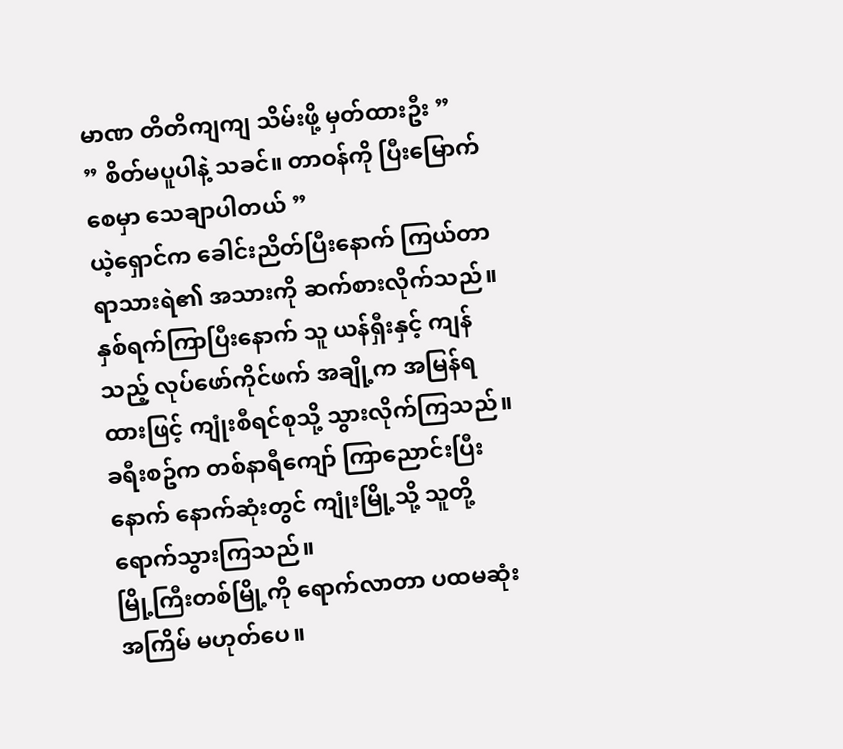မာဏ တိတိကျကျ သိမ်းဖို့ မှတ်ထားဦး ”
” စိတ်မပူပါနဲ့ သခင်။ တာဝန်ကို ပြီးမြောက်စေမှာ သေချာပါတယ် ”
ယဲ့ရှောင်က ခေါင်းညိတ်ပြီးနောက် ကြယ်တာရာသားရဲ၏ အသားကို ဆက်စားလိုက်သည်။
နှစ်ရက်ကြာပြီးနောက် သူ ယန်ရှီးနှင့် ကျန်သည့် လုပ်ဖော်ကိုင်ဖက် အချို့က အမြန်ရထားဖြင့် ကျုံးစီရင်စုသို့ သွားလိုက်ကြသည်။
ခရီးစဥ်က တစ်နာရီကျော် ကြာညောင်းပြီးနောက် နောက်ဆုံးတွင် ကျုံးမြို့သို့ သူတို့ ရောက်သွားကြသည်။
မြို့ကြီးတစ်မြို့ကို ရောက်လာတာ ပထမဆုံးအကြိမ် မဟုတ်ပေ။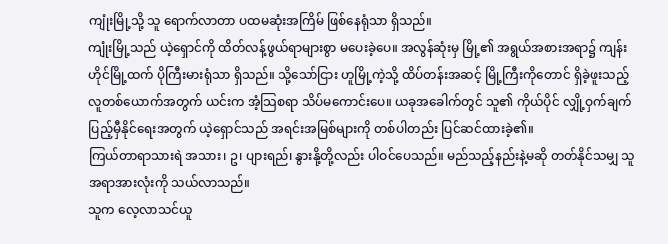ကျုံးမြို့သို့ သူ ရောက်လာတာ ပထမဆုံးအကြိမ် ဖြစ်နေရုံသာ ရှိသည်။
ကျုံးမြို့သည် ယဲ့ရှောင်ကို ထိတ်လန့်ဖွယ်ရာများစွာ မပေးခဲ့ပေ။ အလွန်ဆုံးမှ မြို့၏ အရွယ်အစားအရာ၌ ကျန်းဟိုင်မြို့ထက် ပိုကြီးမားရုံသာ ရှိသည်။ သို့သော်ငြား ဟူမြို့ကဲ့သို့ ထိပ်တန်းအဆင့် မြို့ကြီးကိုတောင် ရှိခဲ့ဖူးသည့် လူတစ်ယောက်အတွက် ယင်းက အံ့သြစရာ သိပ်မကောင်းပေ။ ယခုအခေါက်တွင် သူ၏ ကိုယ်ပိုင် လျှို့ဝှက်ချက် ပြည့်မှီနိုင်ရေးအတွက် ယဲ့ရှောင်သည် အရင်းအမြစ်များကို တစ်ပါတည်း ပြင်ဆင်ထားခဲ့၏။
ကြယ်တာရာသားရဲ အသား၊ ဥ၊ ပျားရည်၊ နွားနို့တို့လည်း ပါဝင်ပေသည်။ မည်သည့်နည်းနဲ့မဆို တတ်နိုင်သမျှ သူ အရာအားလုံးကို သယ်လာသည်။
သူက လေ့လာသင်ယူ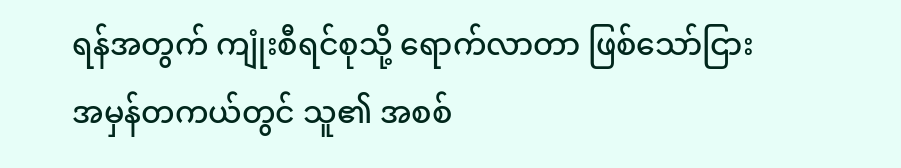ရန်အတွက် ကျုံးစီရင်စုသို့ ရောက်လာတာ ဖြစ်သော်ငြား အမှန်တကယ်တွင် သူ၏ အစစ်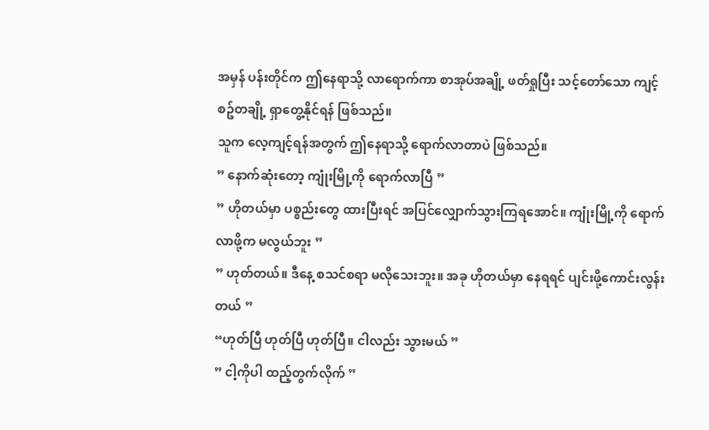အမှန် ပန်းတိုင်က ဤနေရာသို့ လာရောက်ကာ စာအုပ်အချို့ ဖတ်ရှုပြီး သင့်တော်သော ကျင့်စဥ်တချို့ ရှာတွေ့နိုင်ရန် ဖြစ်သည်။
သူက လေ့ကျင့်ရန်အတွက် ဤနေရာသို့ ရောက်လာတာပဲ ဖြစ်သည်။
” နောက်ဆုံးတော့ ကျုံးမြို့ကို ရောက်လာပြီ ”
” ဟိုတယ်မှာ ပစ္စည်းတွေ ထားပြီးရင် အပြင်လျှောက်သွားကြရအောင်။ ကျုံးမြို့ကို ရောက်လာဖို့က မလွယ်ဘူး ”
” ဟုတ်တယ်။ ဒီနေ့ စသင်စရာ မလိုသေးဘူး။ အခု ဟိုတယ်မှာ နေရရင် ပျင်းဖို့ကောင်းလွန်းတယ် ”
“ဟုတ်ပြီ ဟုတ်ပြီ ဟုတ်ပြီ။ ငါလည်း သွားမယ် ”
” ငါ့ကိုပါ ထည့်တွက်လိုက် ”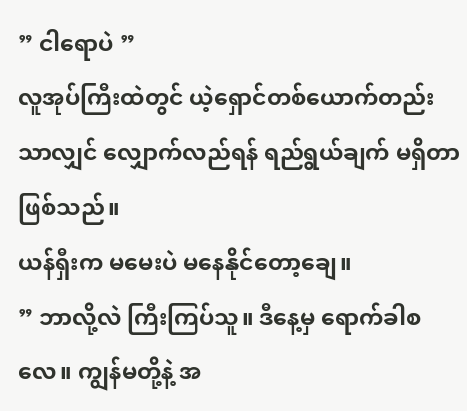” ငါရောပဲ ”
လူအုပ်ကြီးထဲတွင် ယဲ့ရှောင်တစ်ယောက်တည်းသာလျှင် လျှောက်လည်ရန် ရည်ရွယ်ချက် မရှိတာ ဖြစ်သည်။
ယန်ရှီးက မမေးပဲ မနေနိုင်တော့ချေ။
” ဘာလို့လဲ ကြီးကြပ်သူ။ ဒီနေ့မှ ရောက်ခါစလေ။ ကျွန်မတို့နဲ့ အ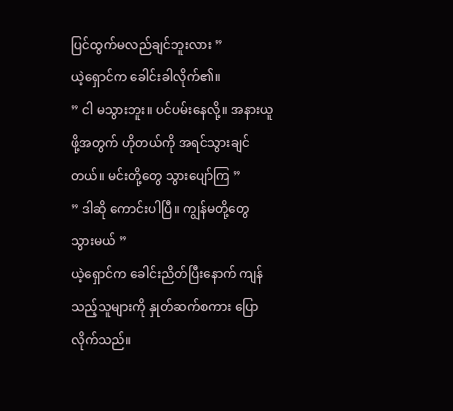ပြင်ထွက်မလည်ချင်ဘူးလား ”
ယဲ့ရှောင်က ခေါင်းခါလိုက်၏။
” ငါ မသွားဘူး။ ပင်ပမ်းနေလို့။ အနားယူဖို့အတွက် ဟိုတယ်ကို အရင်သွားချင်တယ်။ မင်းတို့တွေ သွားပျော်ကြ ”
” ဒါဆို ကောင်းပါပြီ။ ကျွန်မတို့တွေ သွားမယ် ”
ယဲ့ရှောင်က ခေါင်းညိတ်ပြီးနောက် ကျန်သည့်သူများကို နှုတ်ဆက်စကား ပြောလိုက်သည်။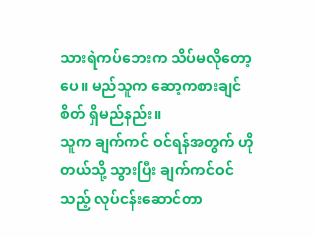သားရဲကပ်ဘေးက သိပ်မလိုတော့ပေ။ မည်သူက ဆော့ကစားချင်စိတ် ရှိမည်နည်း။
သူက ချက်ကင် ဝင်ရန်အတွက် ဟိုတယ်သို့ သွားပြီး ချက်ကင်ဝင်သည့် လုပ်ငန်းဆောင်တာ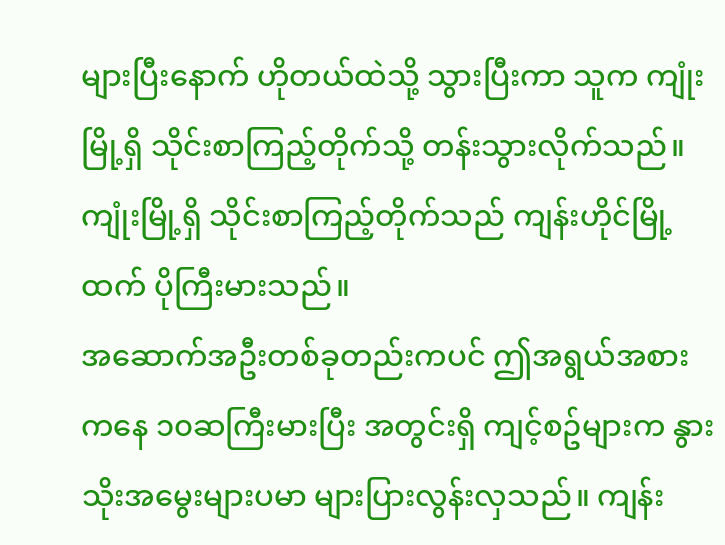များပြီးနောက် ဟိုတယ်ထဲသို့ သွားပြီးကာ သူက ကျုံးမြို့ရှိ သိုင်းစာကြည့်တိုက်သို့ တန်းသွားလိုက်သည်။
ကျုံးမြို့ရှိ သိုင်းစာကြည့်တိုက်သည် ကျန်းဟိုင်မြို့ထက် ပိုကြီးမားသည်။
အဆောက်အဦးတစ်ခုတည်းကပင် ဤအရွယ်အစားကနေ ၁၀ဆကြီးမားပြီး အတွင်းရှိ ကျင့်စဥ်များက နွားသိုးအမွေးများပမာ များပြားလွန်းလှသည်။ ကျန်း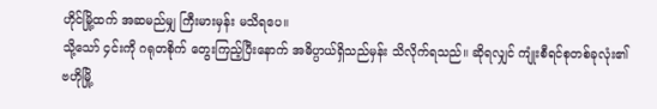ဟိုင်မြို့ထက် အဆမည်မျှ ကြီးမားမှန်း မသိရပေ။
သို့သော် ၄င်းကို ဂရုတစိုက် တွေးကြည့်ပြီးနောက် အဓိပ္ပာယ်ရှိသည်မှန်း သိလိုက်ရသည်။ ဆိုရလျှင် ကျုံးစီရင်စုတစ်ခုလုံး၏ ဗဟိုမြို့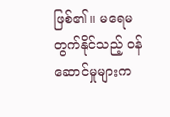ဖြစ်၏။ မရေမတွက်နိုင်သည့် ဝန်ဆောင်မှုများက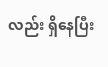လည်း ရှိနေပြီး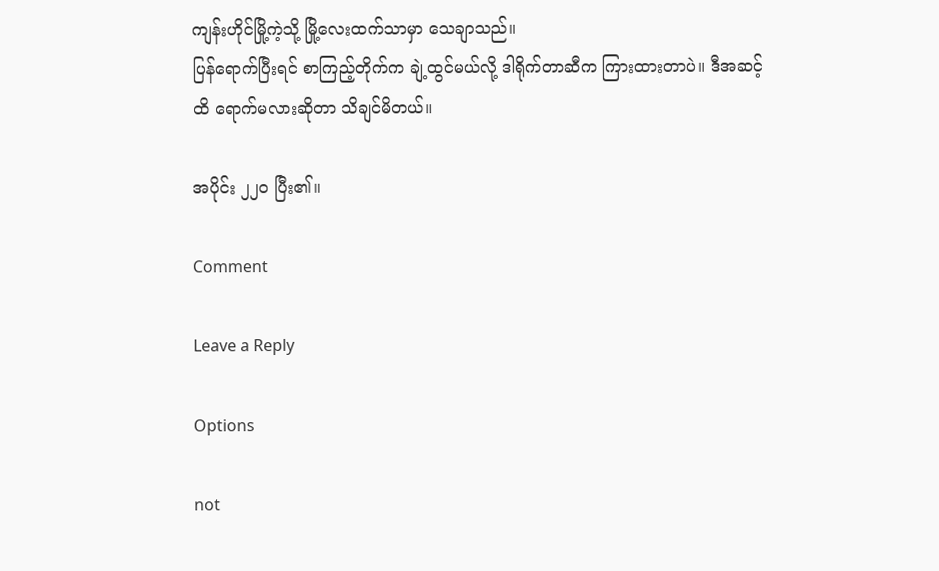ကျန်းဟိုင်မြို့ကဲ့သို့ မြို့လေးထက်သာမှာ သေချာသည်။
ပြန်ရောက်ပြီးရင် စာကြည့်တိုက်က ချဲ့ထွင်မယ်လို့ ဒါရိုက်တာဆီက ကြားထားတာပဲ။ ဒီအဆင့်ထိ ရောက်မလားဆိုတာ သိချင်မိတယ်။

အပိုင်း ၂၂၀ ပြီး၏။

Comment

Leave a Reply

Options

not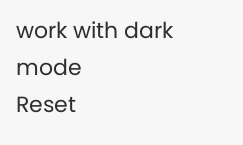work with dark mode
Reset